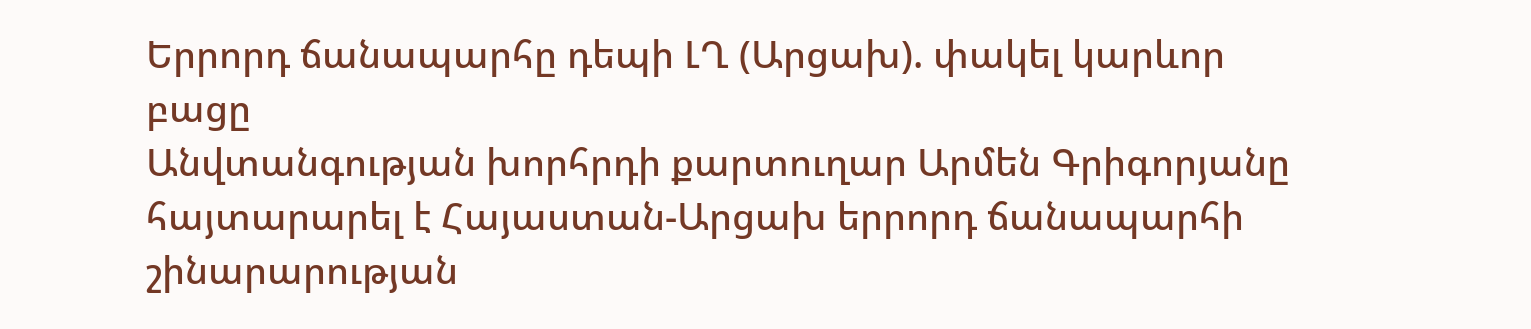Երրորդ ճանապարհը դեպի ԼՂ (Արցախ). փակել կարևոր բացը
Անվտանգության խորհրդի քարտուղար Արմեն Գրիգորյանը հայտարարել է Հայաստան-Արցախ երրորդ ճանապարհի շինարարության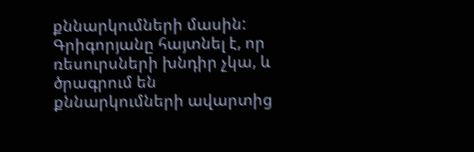քննարկումների մասին: Գրիգորյանը հայտնել է, որ ռեսուրսների խնդիր չկա, և ծրագրում են քննարկումների ավարտից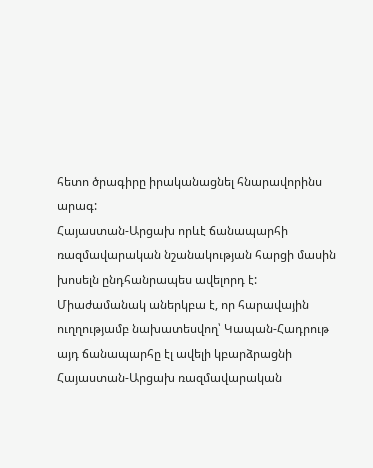հետո ծրագիրը իրականացնել հնարավորինս արագ:
Հայաստան-Արցախ որևէ ճանապարհի ռազմավարական նշանակության հարցի մասին խոսելն ընդհանրապես ավելորդ է: Միաժամանակ աներկբա է, որ հարավային ուղղությամբ նախատեսվող՝ Կապան-Հադրութ այդ ճանապարհը էլ ավելի կբարձրացնի Հայաստան-Արցախ ռազմավարական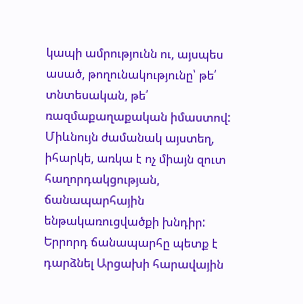կապի ամրությունն ու, այսպես ասած, թողունակությունը՝ թե՛ տնտեսական, թե՛ ռազմաքաղաքական իմաստով:
Միևնույն ժամանակ այստեղ, իհարկե, առկա է ոչ միայն զուտ հաղորդակցության, ճանապարհային ենթակառուցվածքի խնդիր: Երրորդ ճանապարհը պետք է դարձնել Արցախի հարավային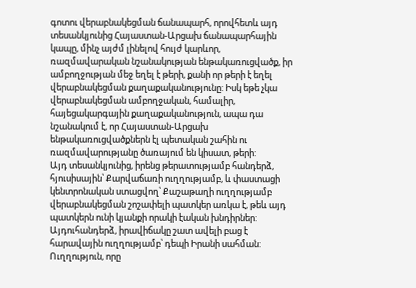գոտու վերաբնակեցման ճանապարհ, որովհետև այդ տեսանկյունից Հայաստան-Արցախ ճանապարհային կապը, մինչ այժմ լինելով հույժ կարևոր, ռազմավարական նշանակության ենթակառուցվածք, իր ամբողջության մեջ եղել է թերի, քանի որ թերի է եղել վերաբնակեցման քաղաքականությունը: Իսկ եթե չկա վերաբնակեցման ամբողջական, համալիր, հայեցակարգային քաղաքականություն, ապա դա նշանակում է, որ Հայաստան-Արցախ ենթակառուցվածքներն էլ պետական շահին ու ռազմավարությանը ծառայում են կիսատ, թերի:
Այդ տեսանկյունից, իրենց թերատությամբ հանդերձ, հյուսիսային՝ Քարվաճառի ուղղությամբ, և փաստացի կենտրոնական ստացվող՝ Քաշաթաղի ուղղությամբ վերաբնակեցման շոշափելի պատկեր առկա է, թեև այդ պատկերն ունի կյանքի որակի էական խնդիրներ: Այդուհանդերձ, իրավիճակը շատ ավելի բաց է հարավային ուղղությամբ՝ դեպի Իրանի սահման: Ուղղություն, որը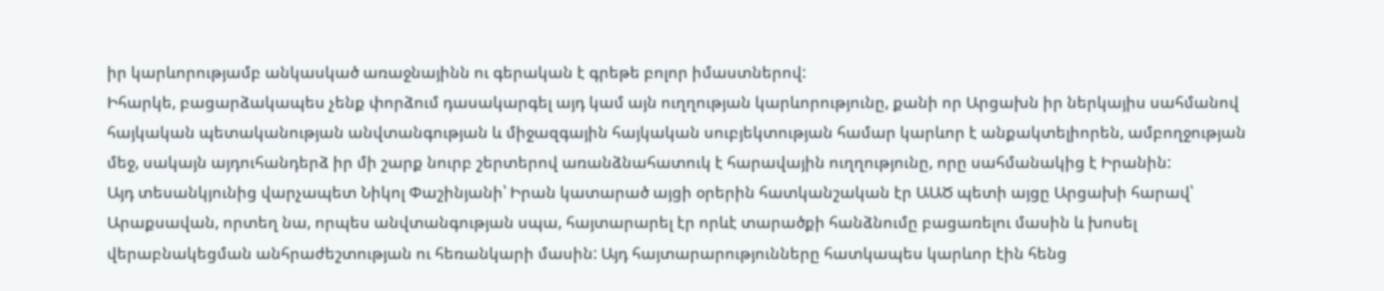իր կարևորությամբ անկասկած առաջնայինն ու գերական է գրեթե բոլոր իմաստներով:
Իհարկե, բացարձակապես չենք փորձում դասակարգել այդ կամ այն ուղղության կարևորությունը, քանի որ Արցախն իր ներկայիս սահմանով հայկական պետականության անվտանգության և միջազգային հայկական սուբյեկտության համար կարևոր է անքակտելիորեն, ամբողջության մեջ, սակայն այդուհանդերձ իր մի շարք նուրբ շերտերով առանձնահատուկ է հարավային ուղղությունը, որը սահմանակից է Իրանին:
Այդ տեսանկյունից վարչապետ Նիկոլ Փաշինյանի՝ Իրան կատարած այցի օրերին հատկանշական էր ԱԱԾ պետի այցը Արցախի հարավ՝ Արաքսավան, որտեղ նա, որպես անվտանգության սպա, հայտարարել էր որևէ տարածքի հանձնումը բացառելու մասին և խոսել վերաբնակեցման անհրաժեշտության ու հեռանկարի մասին: Այդ հայտարարությունները հատկապես կարևոր էին հենց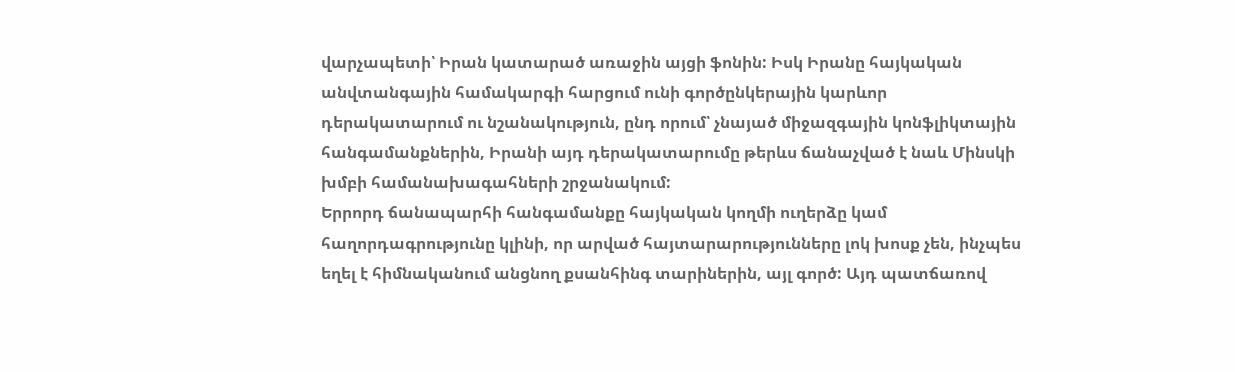վարչապետի՝ Իրան կատարած առաջին այցի ֆոնին: Իսկ Իրանը հայկական անվտանգային համակարգի հարցում ունի գործընկերային կարևոր դերակատարում ու նշանակություն, ընդ որում՝ չնայած միջազգային կոնֆլիկտային հանգամանքներին, Իրանի այդ դերակատարումը թերևս ճանաչված է նաև Մինսկի խմբի համանախագահների շրջանակում:
Երրորդ ճանապարհի հանգամանքը հայկական կողմի ուղերձը կամ հաղորդագրությունը կլինի, որ արված հայտարարությունները լոկ խոսք չեն, ինչպես եղել է հիմնականում անցնող քսանհինգ տարիներին, այլ գործ: Այդ պատճառով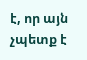է, որ այն չպետք է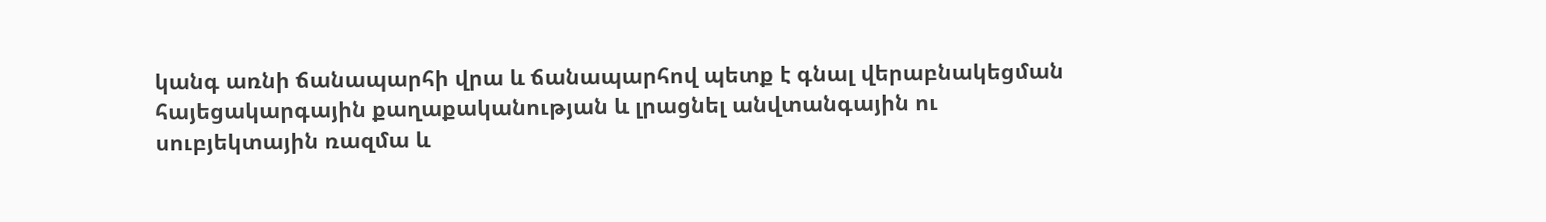կանգ առնի ճանապարհի վրա և ճանապարհով պետք է գնալ վերաբնակեցման հայեցակարգային քաղաքականության և լրացնել անվտանգային ու սուբյեկտային ռազմա և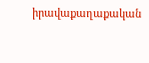իրավաքաղաքական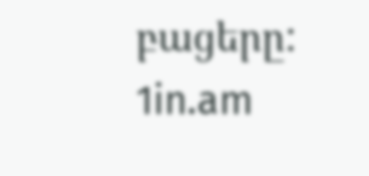բացերը:
1in.am